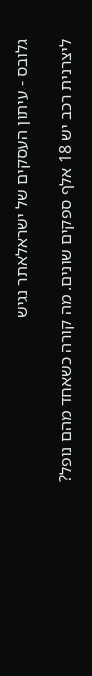גלובס - עיתון העסקים של ישראלאתר נגיש

ליצרנית רכב יש 18 אלף ספקים שונים. מה קורה כשאחד מהם נופל?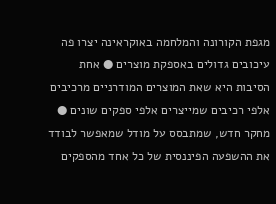מגפת הקורונה והמלחמה באוקראינה יצרו פה עיכובים גדולים באספקת מוצרים ● אחת הסיבות היא שאת המוצרים המודרניים מרכיבים אלפי רכיבים שמייצרים אלפי ספקים שונים ● מחקר חדש, שמתבסס על מודל שמאפשר לבודד את ההשפעה הפיננסית של כל אחד מהספקים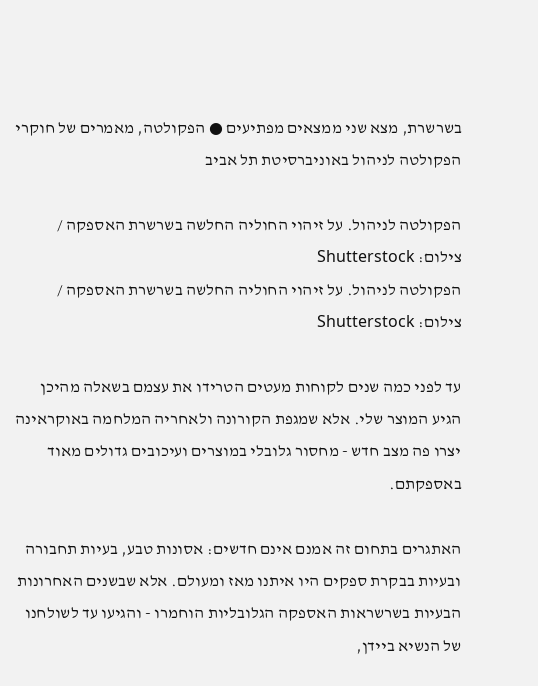בשרשרת, מצא שני ממצאים מפתיעים ● הפקולטה, מאמרים של חוקרי הפקולטה לניהול באוניברסיטת תל אביב

הפקולטה לניהול. על זיהוי החוליה החלשה בשרשרת האספקה / צילום: Shutterstock
הפקולטה לניהול. על זיהוי החוליה החלשה בשרשרת האספקה / צילום: Shutterstock

עד לפני כמה שנים לקוחות מעטים הטרידו את עצמם בשאלה מהיכן הגיע המוצר שלי. אלא שמגפת הקורונה ולאחריה המלחמה באוקראינה יצרו פה מצב חדש - מחסור גלובלי במוצרים ועיכובים גדולים מאוד באספקתם.

האתגרים בתחום זה אמנם אינם חדשים: אסונות טבע, בעיות תחבורה ובעיות בבקרת ספקים היו איתנו מאז ומעולם. אלא שבשנים האחרונות הבעיות בשרשראות האספקה הגלובליות הוחמרו - והגיעו עד לשולחנו של הנשיא ביידן,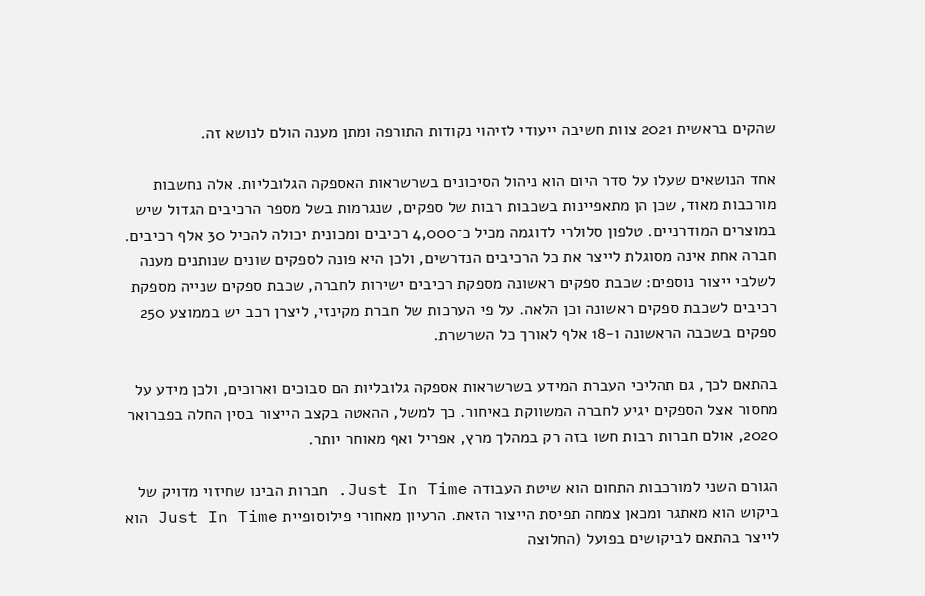שהקים בראשית 2021 צוות חשיבה ייעודי לזיהוי נקודות התורפה ומתן מענה הולם לנושא זה.

אחד הנושאים שעלו על סדר היום הוא ניהול הסיכונים בשרשראות האספקה הגלובליות. אלה נחשבות מורכבות מאוד, שכן הן מתאפיינות בשכבות רבות של ספקים, שנגרמות בשל מספר הרכיבים הגדול שיש במוצרים המודרניים. טלפון סלולרי לדוגמה מכיל כ־4,000 רכיבים ומכונית יכולה להכיל 30 אלף רכיבים. חברה אחת אינה מסוגלת לייצר את כל הרכיבים הנדרשים, ולכן היא פונה לספקים שונים שנותנים מענה לשלבי ייצור נוספים: שכבת ספקים ראשונה מספקת רכיבים ישירות לחברה, שכבת ספקים שנייה מספקת רכיבים לשכבת ספקים ראשונה וכן הלאה. על פי הערכות של חברת מקינזי, ליצרן רכב יש בממוצע 250 ספקים בשכבה הראשונה ו-18 אלף לאורך כל השרשרת.

בהתאם לכך, גם תהליכי העברת המידע בשרשראות אספקה גלובליות הם סבוכים וארוכים, ולכן מידע על מחסור אצל הספקים יגיע לחברה המשווקת באיחור. כך למשל, ההאטה בקצב הייצור בסין החלה בפברואר 2020, אולם חברות רבות חשו בזה רק במהלך מרץ, אפריל ואף מאוחר יותר.

הגורם השני למורכבות התחום הוא שיטת העבודה Just In Time. חברות הבינו שחיזוי מדויק של ביקוש הוא מאתגר ומכאן צמחה תפיסת הייצור הזאת. הרעיון מאחורי פילוסופיית Just In Time הוא לייצר בהתאם לביקושים בפועל (החלוצה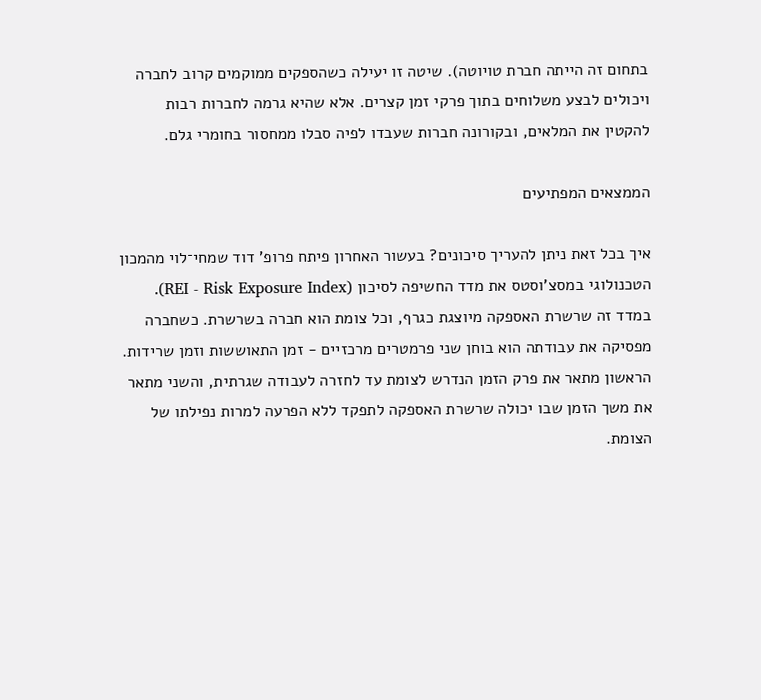בתחום זה הייתה חברת טויוטה). שיטה זו יעילה כשהספקים ממוקמים קרוב לחברה ויכולים לבצע משלוחים בתוך פרקי זמן קצרים. אלא שהיא גרמה לחברות רבות להקטין את המלאים, ובקורונה חברות שעבדו לפיה סבלו ממחסור בחומרי גלם.

הממצאים המפתיעים

איך בכל זאת ניתן להעריך סיכונים? בעשור האחרון פיתח פרופ' דוד שמחי־לוי מהמכון הטכנולוגי במסצ'וסטס את מדד החשיפה לסיכון (REI - Risk Exposure Index). במדד זה שרשרת האספקה מיוצגת כגרף, וכל צומת הוא חברה בשרשרת. כשחברה מפסיקה את עבודתה הוא בוחן שני פרמטרים מרכזיים - זמן התאוששות וזמן שרידות. הראשון מתאר את פרק הזמן הנדרש לצומת עד לחזרה לעבודה שגרתית, והשני מתאר את משך הזמן שבו יכולה שרשרת האספקה לתפקד ללא הפרעה למרות נפילתו של הצומת.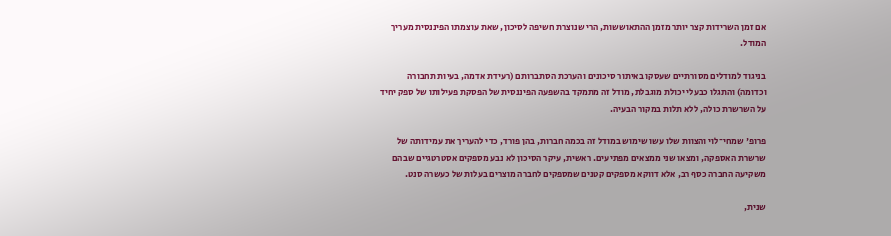אם זמן השרידות קצר יותר מזמן ההתאוששות, הרי שנוצרת חשיפה לסיכון, שאת עוצמתו הפיננסית מעריך המודל.

בניגוד למודלים מסורתיים שעסקו באיתור סיכונים והערכת הסתברותם (רעידת אדמה, בעיות תחבורה וכדומה) והתגלו כבעלי יכולת מוגבלת, מודל זה מתמקד בהשפעה הפיננסית של הפסקת פעילותו של ספק יחיד על השרשרת כולה, ללא תלות במקור הבעיה.

פרופ' שמחי־לוי והצוות שלו עשו שימוש במודל זה בכמה חברות, בהן פורד, כדי להעריך את עמידותה של שרשרת האספקה, ומצאו שני ממצאים מפתיעים. ראשית, עיקר הסיכון לא נבע מספקים אסטרטגיים שבהם משקיעה החברה כסף רב, אלא דווקא מספקים קטנים שמספקים לחברה מוצרים בעלות של כעשרה סנט.

שנית,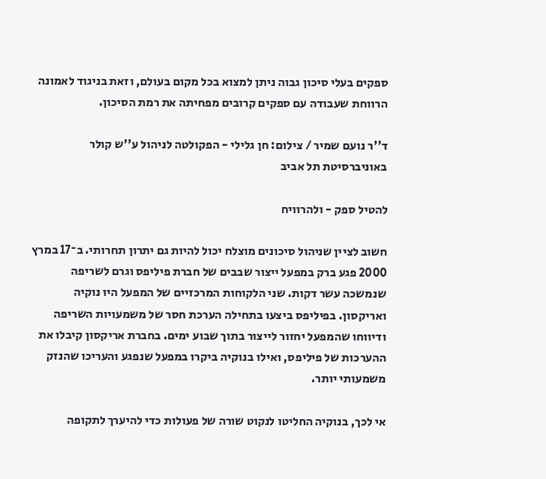ספקים בעלי סיכון גבוה ניתן למצוא בכל מקום בעולם, וזאת בניגוד לאמונה הרווחת שעבודה עם ספקים קרובים מפחיתה את רמת הסיכון.

ד''ר נועם שמיר / צילום: חן גלילי - הפקולטה לניהול ע''ש קולר באוניברסיטת תל אביב

להטיל ספק - ולהרוויח

חשוב לציין שניהול סיכונים מוצלח יכול להיות גם יתרון תחרותי. ב־17 במרץ 2000 פגע ברק במפעל ייצור שבבים של חברת פיליפס וגרם לשריפה שנמשכה עשר דקות. שני הלקוחות המרכזיים של המפעל היו נוקיה ואריקסון. בפיליפס ביצעו בתחילה הערכת חסר של משמעויות השריפה ודיווחו שהמפעל יחזור לייצור בתוך שבוע ימים. בחברת אריקסון קיבלו את ההערכות של פיליפס, ואילו בנוקיה ביקרו במפעל שנפגע והעריכו שהנזק משמעותי יותר.

אי לכך, בנוקיה החליטו לנקוט שורה של פעולות כדי להיערך לתקופה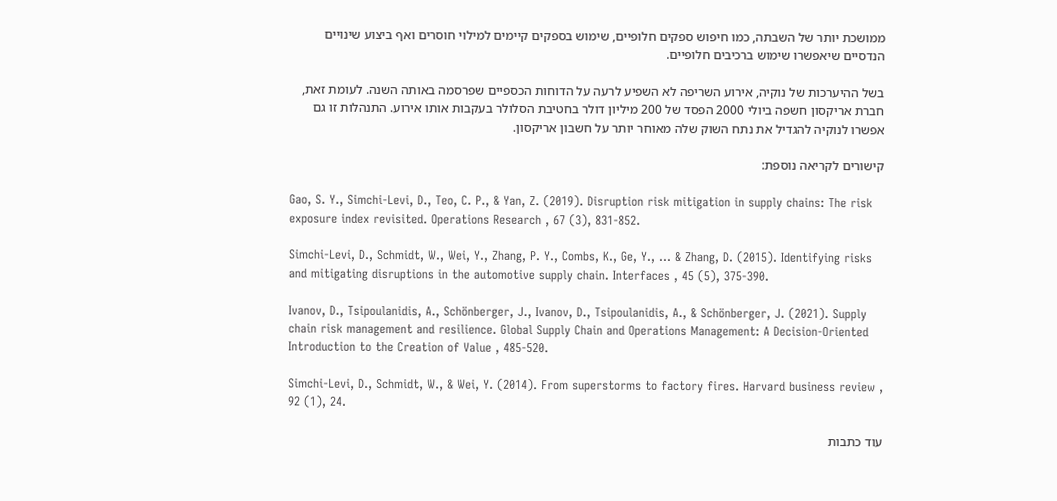ממושכת יותר של השבתה, כמו חיפוש ספקים חלופיים, שימוש בספקים קיימים למילוי חוסרים ואף ביצוע שינויים הנדסיים שיאפשרו שימוש ברכיבים חלופיים.

בשל ההיערכות של נוקיה, אירוע השריפה לא השפיע לרעה על הדוחות הכספיים שפרסמה באותה השנה. לעומת זאת, חברת אריקסון חשפה ביולי 2000 הפסד של 200 מיליון דולר בחטיבת הסלולר בעקבות אותו אירוע. התנהלות זו גם אפשרו לנוקיה להגדיל את נתח השוק שלה מאוחר יותר על חשבון אריקסון.

קישורים לקריאה נוספת:

Gao, S. Y., Simchi-Levi, D., Teo, C. P., & Yan, Z. (2019). Disruption risk mitigation in supply chains: The risk exposure index revisited. Operations Research , 67 (3), 831-852.

Simchi-Levi, D., Schmidt, W., Wei, Y., Zhang, P. Y., Combs, K., Ge, Y., ... & Zhang, D. (2015). Identifying risks and mitigating disruptions in the automotive supply chain. Interfaces , 45 (5), 375-390.

Ivanov, D., Tsipoulanidis, A., Schönberger, J., Ivanov, D., Tsipoulanidis, A., & Schönberger, J. (2021). Supply chain risk management and resilience. Global Supply Chain and Operations Management: A Decision-Oriented Introduction to the Creation of Value , 485-520.

Simchi-Levi, D., Schmidt, W., & Wei, Y. (2014). From superstorms to factory fires. Harvard business review , 92 (1), 24.

עוד כתבות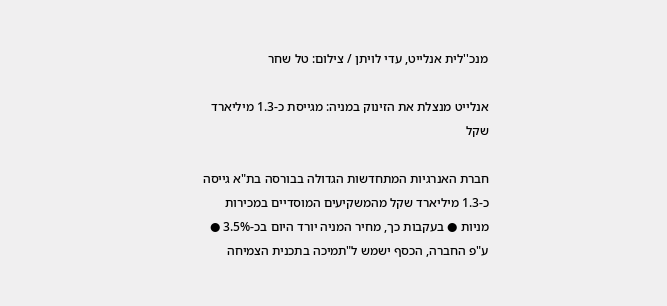מנכ''לית אנלייט, עדי לויתן / צילום: טל שחר

אנלייט מנצלת את הזינוק במניה: מגייסת כ-1.3 מיליארד שקל

חברת האנרגיות המתחדשות הגדולה בבורסה בת"א גייסה כ-1.3 מיליארד שקל מהמשקיעים המוסדיים במכירות מניות ● בעקבות כך, מחיר המניה יורד היום בכ-3.5% ● ע"פ החברה, הכסף ישמש ל"תמיכה בתכנית הצמיחה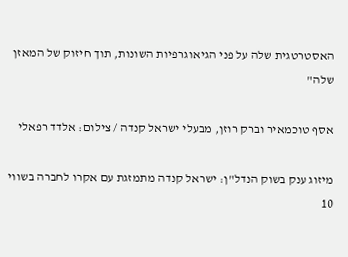האסטרטגית שלה על פני הגיאוגרפיות השונות, תוך חיזוק של המאזן שלה"

אסף טוכמאיר וברק רוזן, מבעלי ישראל קנדה / צילום: אלדד רפאלי

מיזוג ענק בשוק הנדל"ן: ישראל קנדה מתמזגת עם אקרו לחברה בשווי 10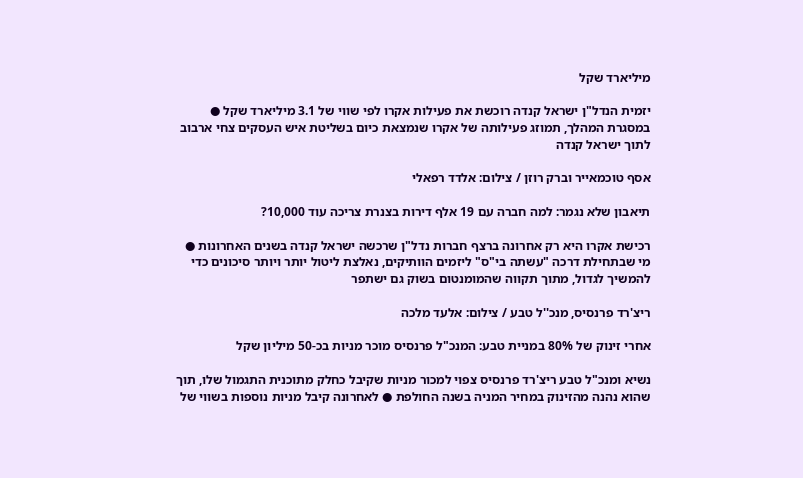מיליארד שקל

יזמית הנדל"ן ישראל קנדה רוכשת את פעילות אקרו לפי שווי של 3.1 מיליארד שקל ● במסגרת המהלך, תמוזג פעילותה של אקרו שנמצאת כיום בשליטת איש העסקים צחי ארבוב לתוך ישראל קנדה

אסף טוכמאייר וברק רוזן / צילום: אלדד רפאלי

תיאבון שלא נגמר: למה חברה עם 19 אלף דירות בצנרת צריכה עוד 10,000?

רכישת אקרו היא רק אחרונה ברצף חברות נדל"ן שרכשה ישראל קנדה בשנים האחרונות ● מי שבתחילת דרכה "עשתה בי"ס" ליזמים הוותיקים, נאלצת ליטול יותר ויותר סיכונים כדי להמשיך לגדול, מתוך תקווה שהמומנטום בשוק גם ישתפר

ריצ'רד פרנסיס, מנכ''ל טבע / צילום: אלעד מלכה

אחרי זינוק של 80% במניית טבע: המנכ"ל פרנסיס מוכר מניות בכ-50 מיליון שקל

נשיא ומנכ"ל טבע ריצ'רד פרנסיס צפוי למכור מניות שקיבל כחלק מתוכנית התגמול שלו, תוך שהוא נהנה מהזינוק במחיר המניה בשנה החולפת ● לאחרונה קיבל מניות נוספות בשווי של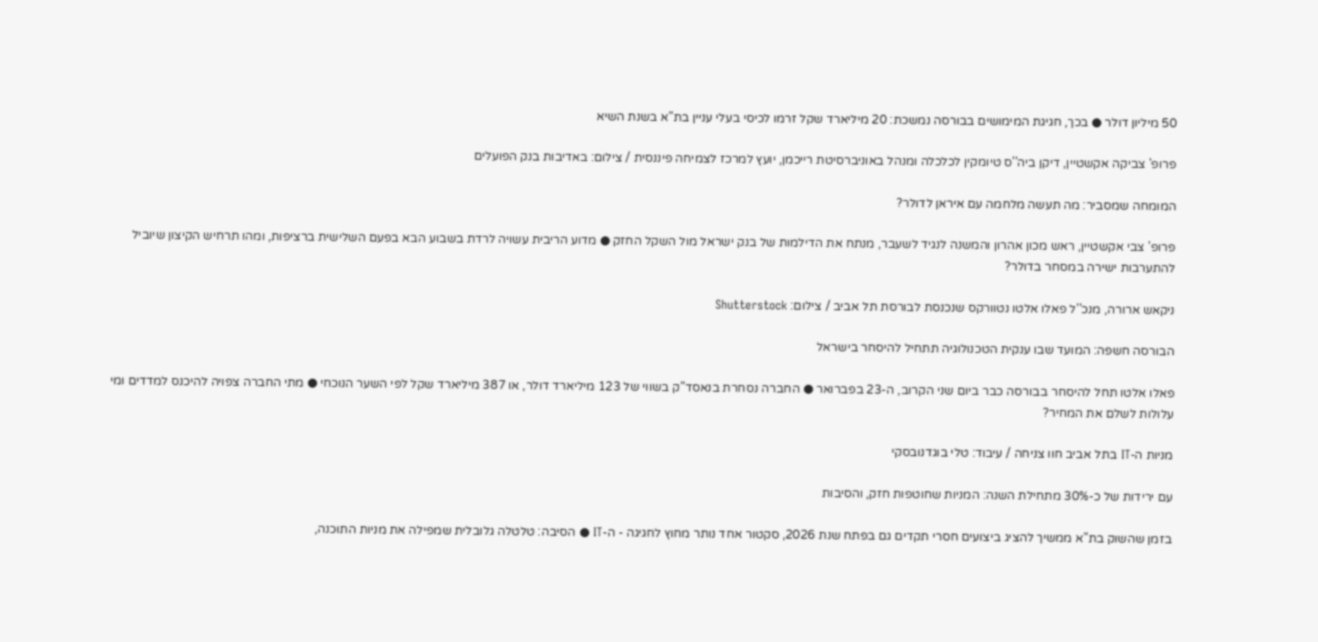50 מיליון דולר ● בכך, חגיגת המימושים בבורסה נמשכת: 20 מיליארד שקל זרמו לכיסי בעלי עניין בת"א בשנת השיא

פרופ' צביקה אקשטיין, דיקן ביה''ס טיומקין לכלכלה ומנהל באוניברסיטת רייכמן, יועץ למרכז לצמיחה פיננסית / צילום: באדיבות בנק הפועלים

המומחה שמסביר: מה תעשה מלחמה עם איראן לדולר?

פרופ' צבי אקשטיין, ראש מכון אהרון והמשנה לנגיד לשעבר, מנתח את הדילמות של בנק ישראל מול השקל החזק ● מדוע הריבית עשויה לרדת בשבוע הבא בפעם השלישית ברציפות, ומהו תרחיש הקיצון שיוביל להתערבות ישירה במסחר בדולר?

ניקאש ארורה, מנכ''ל פאלו אלטו נטוורקס שנכנסת לבורסת תל אביב / צילום: Shutterstock

הבורסה חשפה: המועד שבו ענקית הטכנולוגיה תתחיל להיסחר בישראל

פאלו אלטו תחל להיסחר בבורסה כבר ביום שני הקרוב, ה-23 בפברואר ● החברה נסחרת בנאסד"ק בשווי של 123 מיליארד דולר, או 387 מיליארד שקל לפי השער הנוכחי ● מתי החברה צפויה להיכנס למדדים ומי עלולות לשלם את המחיר?

מניות ה-IT בתל אביב חוו צניחה / עיבוד: טלי בוגדנובסקי

עם ירידות של כ-30% מתחילת השנה: המניות שחוטפות חזק, והסיבות

בזמן שהשוק בת"א ממשיך להציג ביצועים חסרי תקדים גם בפתח שנת 2026, סקטור אחד נותר מחוץ לחגיגה - ה-IT ● הסיבה: טלטלה גלובלית שמפילה את מניות התוכנה,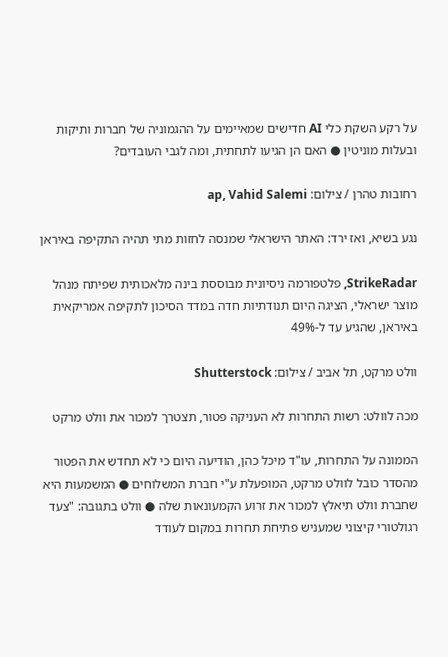על רקע השקת כלי AI חדישים שמאיימים על ההגמוניה של חברות ותיקות ובעלות מוניטין ● האם הן הגיעו לתחתית, ומה לגבי העובדים?

רחובות טהרן / צילום: ap, Vahid Salemi

נגע בשיא, ואז ירד: האתר הישראלי שמנסה לחזות מתי תהיה התקיפה באיראן

StrikeRadar, פלטפורמה ניסיונית מבוססת בינה מלאכותית שפיתח מנהל מוצר ישראלי, הציגה היום תנודתיות חדה במדד הסיכון לתקיפה אמריקאית באיראן, שהגיע עד ל-49%

וולט מרקט, תל אביב / צילום: Shutterstock

מכה לוולט: רשות התחרות לא העניקה פטור, תצטרך למכור את וולט מרקט

הממונה על התחרות, עו"ד מיכל כהן, הודיעה היום כי לא תחדש את הפטור מהסדר כובל לוולט מרקט, המופעלת ע"י חברת המשלוחים ● המשמעות היא שחברת וולט תיאלץ למכור את זרוע הקמעונאות שלה ● וולט בתגובה: "צעד רגולטורי קיצוני שמעניש פתיחת תחרות במקום לעודד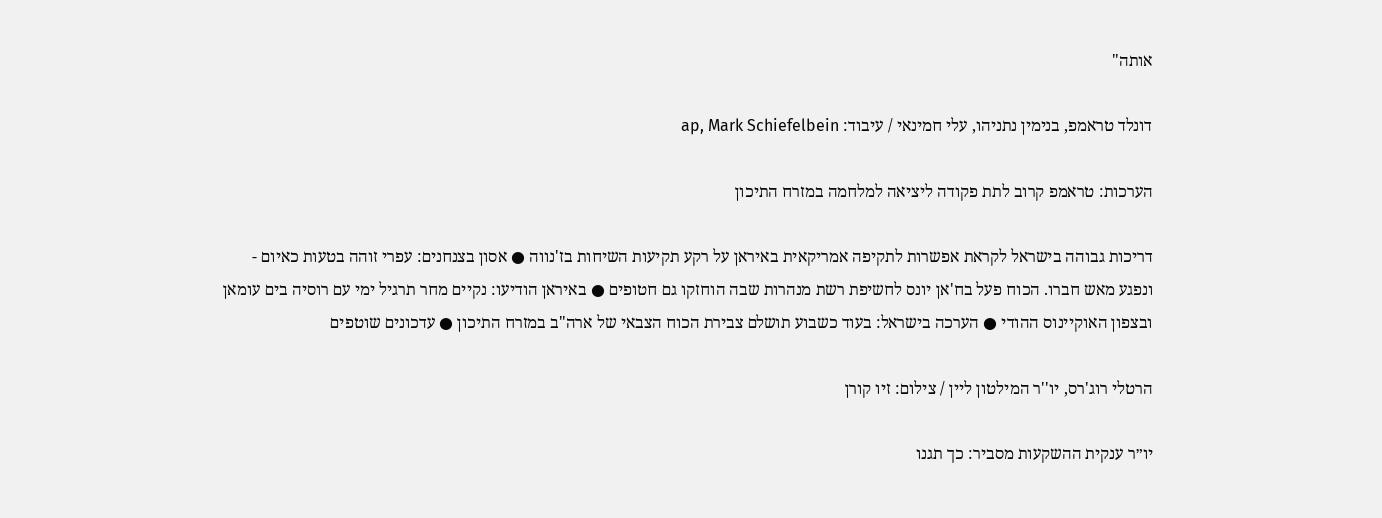אותה"

דונלד טראמפ, בנימין נתניהו, עלי חמינאי / עיבוד: ap, Mark Schiefelbein

הערכות: טראמפ קרוב לתת פקודה ליציאה למלחמה במזרח התיכון

דריכות גבוהה בישראל לקראת אפשרות לתקיפה אמריקאית באיראן על רקע תקיעות השיחות בז'נווה ● אסון בצנחנים: עפרי זוהה בטעות כאיום - ונפגע מאש חברו. הכוח פעל בח'אן יונס לחשיפת רשת מנהרות שבה הוחזקו גם חטופים ● באיראן הודיעו: נקיים מחר תרגיל ימי עם רוסיה בים עומאן ובצפון האוקיינוס ההודי ● הערכה בישראל: בעוד כשבוע תושלם צבירת הכוח הצבאי של ארה"ב במזרח התיכון ● עדכונים שוטפים

הרטלי רוג'רס, יו''ר המילטון ליין / צילום: זיו קורן

יו״ר ענקית ההשקעות מסביר: כך תגנו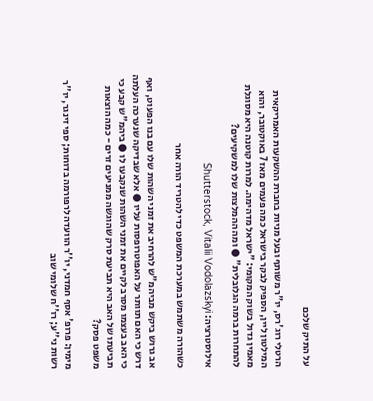על התיק שלכם

הרטלי רוג'רס, יו"ר משותף ובעל מניות בחברת ההשקעות האמריקאית המילטון ליין, הספיק לבקר בישראל כמה פעמים מאז 7 באוקטובר, והוא מאמין גדול בשוק המקומי: "ישראל מדהימה. למרות קוטנה היא מסוגלת להתחרות ברמה הגלובלית" ● ומה ההמלצות שלו למשקיעים?

אילוסטרציה: Shutterstock, Vitalii Vodolazskyi

כשהורה משתמש במערכת המשפט כדי להטריד הורה אחר

אב גרוש ביקש מביהמ"ש להרחיב את זמני השהות שלו עם בנו הפעוט, ואף דרש כי האם תוותר על האפוטרופסות עליו ● אלא שבדיקה שנערכה העלתה כי האב בעצמו מסרב לקיים את זמני השהות שנקבעו לו ● ביהמ"ש קבע כי תביעתו של האב היא תביעת סרק שהוגשה ממניעים זרים - כמה הוצאות משפט פסק?

מימין: פרופ' אסף חמדני, יו''ר הוועדה לרפורמה בדוחות; ספי זינגר, יו''ר רשות ני''ע; רו''ח שלומי שוב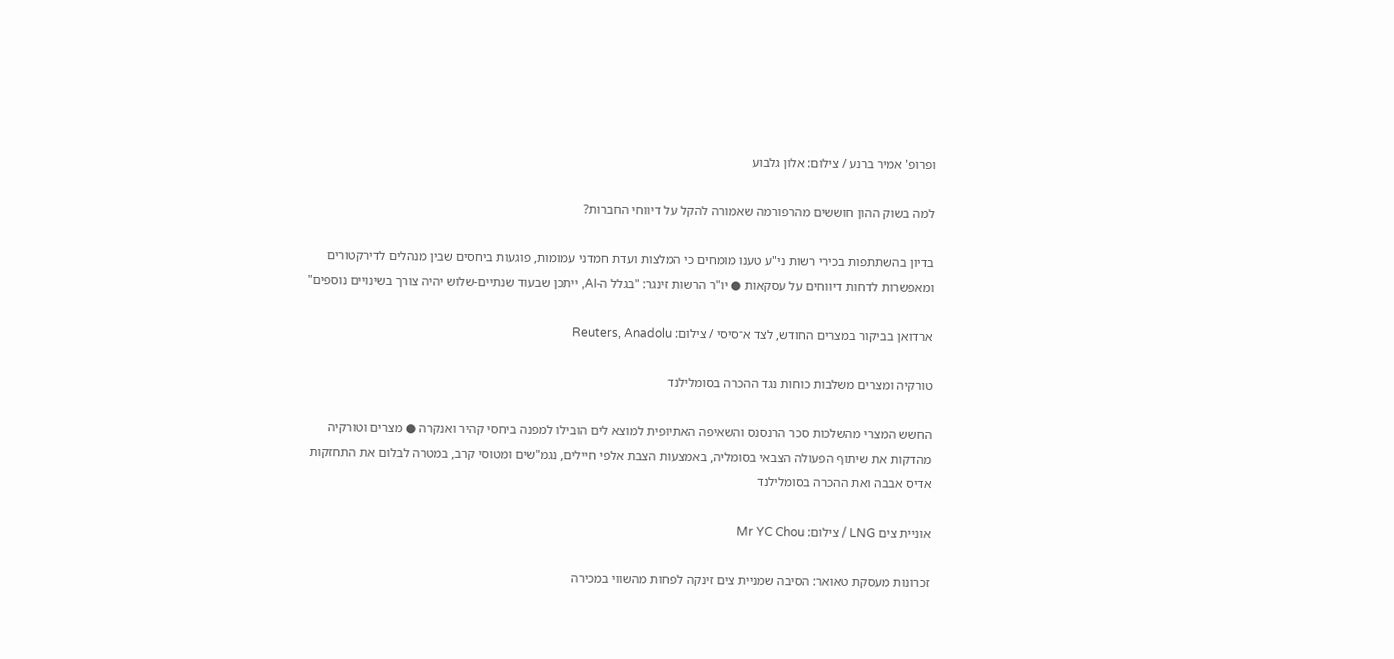ופרופ' אמיר ברנע / צילום: אלון גלבוע

למה בשוק ההון חוששים מהרפורמה שאמורה להקל על דיווחי החברות?

בדיון בהשתתפות בכירי רשות ני"ע טענו מומחים כי המלצות ועדת חמדני עמומות, פוגעות ביחסים שבין מנהלים לדירקטורים ומאפשרות לדחות דיווחים על עסקאות ● יו"ר הרשות זינגר: "בגלל ה-AI, ייתכן שבעוד שנתיים-שלוש יהיה צורך בשינויים נוספים"

ארדואן בביקור במצרים החודש, לצד א־סיסי / צילום: Reuters, Anadolu

טורקיה ומצרים משלבות כוחות נגד ההכרה בסומלילנד

החשש המצרי מהשלכות סכר הרנסנס והשאיפה האתיופית למוצא לים הובילו למפנה ביחסי קהיר ואנקרה ● מצרים וטורקיה מהדקות את שיתוף הפעולה הצבאי בסומליה, באמצעות הצבת אלפי חיילים, נגמ"שים ומטוסי קרב, במטרה לבלום את התחזקות אדיס אבבה ואת ההכרה בסומלילנד

אוניית צים LNG / צילום: Mr YC Chou

זכרונות מעסקת טאואר: הסיבה שמניית צים זינקה לפחות מהשווי במכירה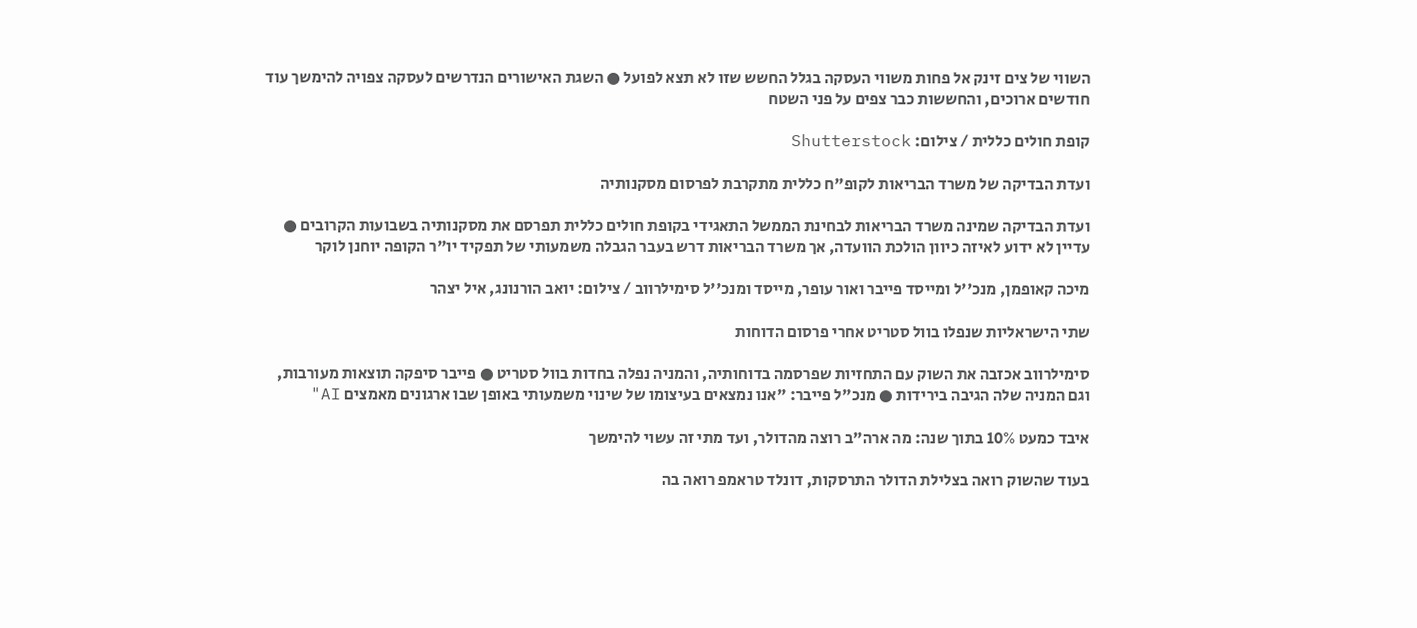השווי של צים זינק אל פחות משווי העסקה בגלל החשש שזו לא תצא לפועל ● השגת האישורים הנדרשים לעסקה צפויה להימשך עוד חודשים ארוכים, והחששות כבר צפים על פני השטח

קופת חולים כללית / צילום: Shutterstock

ועדת הבדיקה של משרד הבריאות לקופ"ח כללית מתקרבת לפרסום מסקנותיה

ועדת הבדיקה שמינה משרד הבריאות לבחינת הממשל התאגידי בקופת חולים כללית תפרסם את מסקנותיה בשבועות הקרובים ● עדיין לא ידוע לאיזה כיוון הולכת הוועדה, אך משרד הבריאות דרש בעבר הגבלה משמעותי של תפקיד יו"ר הקופה יוחנן לוקר

מיכה קאופמן, מנכ''ל ומייסד פייבר ואור עופר, מייסד ומנכ''ל סימילרווב / צילום: יואב הורנונג, איל יצהר

שתי הישראליות שנפלו בוול סטריט אחרי פרסום הדוחות

סימילרווב אכזבה את השוק עם התחזיות שפרסמה בדוחותיה, והמניה נפלה בחדות בוול סטריט ● פייבר סיפקה תוצאות מעורבות, וגם המניה שלה הגיבה בירידות ● מנכ"ל פייבר: "אנו נמצאים בעיצומו של שינוי משמעותי באופן שבו ארגונים מאמצים AI"

איבד כמעט 10% בתוך שנה: מה ארה"ב רוצה מהדולר, ועד מתי זה עשוי להימשך

בעוד שהשוק רואה בצלילת הדולר התרסקות, דונלד טראמפ רואה בה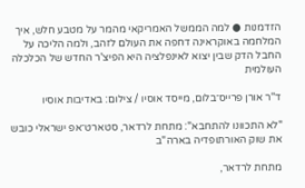הזדמנות ● למה הממשל האמריקאי מהמר על מטבע חלש, איך המלחמה באוקראינה דחפה את העולם לזהב, ולמה הליכה על החבל הדק שבין יצוא לאינפלציה היא הפיצ'ר החדש של הכלכלה העולמית

ד''ר אורן פרייס־בלום, מייסד אוסיו / צילום: באדיבות אוסיו

"לא התכוונו להתחבא": מתחת לרדאר, סטארט־אפ ישראלי כובש את שוק האורתופדיה בארה"ב

מתחת לרדאר,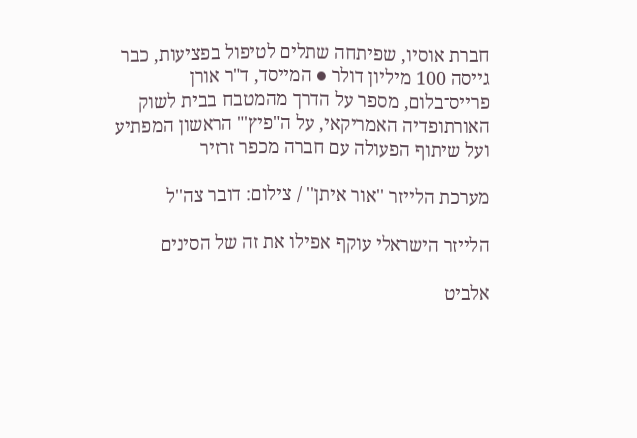חברת אוסיו, שפיתחה שתלים לטיפול בפציעות, כבר גייסה 100 מיליון דולר ● המייסד, ד"ר אורן פרייס־בלום, מספר על הדרך מהמטבח בבית לשוק האורתופדיה האמריקאי, על ה"פיץ'" הראשון המפתיע ועל שיתוף הפעולה עם חברה מכפר זרזיר

מערכת הלייזר ''אור איתן'' / צילום: דובר צה''ל

הלייזר הישראלי עוקף אפילו את זה של הסינים

אלביט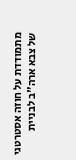מתמודדת על חוזה אסטרטגי של צבא ארה"ב לבניית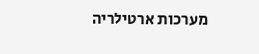מערכות ארטילריה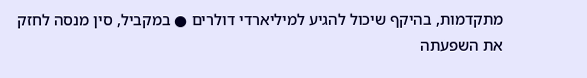מתקדמות, בהיקף שיכול להגיע למיליארדי דולרים ● במקביל, סין מנסה לחזק את השפעתה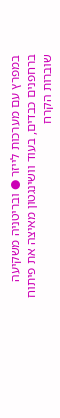במפרץ עם מערכות לייזר ● ובריטניה משקיעה ברחפנים כבדים, בעוד וושינגטון מאיצה את פיתוח שוברות הקרח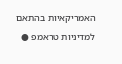האמריקאיות בהתאם למדיניות טראמפ ●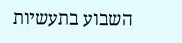השבוע בתעשיות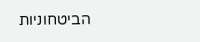הביטחוניות